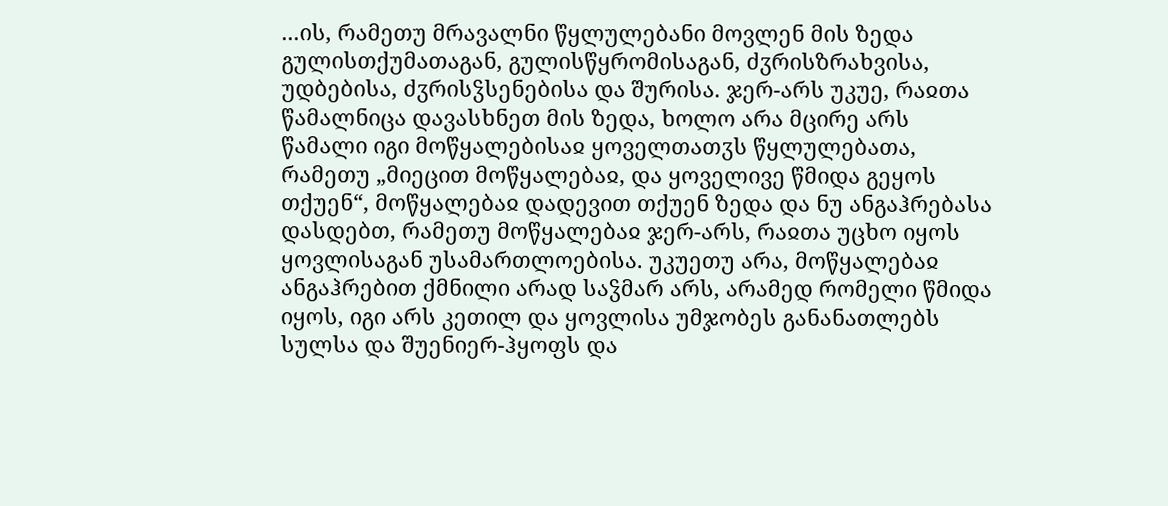...ის, რამეთუ მრავალნი წყლულებანი მოვლენ მის ზედა გულისთქუმათაგან, გულისწყრომისაგან, ძჳრისზრახვისა, უდბებისა, ძჳრისჴსენებისა და შურისა. ჯერ-არს უკუე, რაჲთა წამალნიცა დავასხნეთ მის ზედა, ხოლო არა მცირე არს წამალი იგი მოწყალებისაჲ ყოველთათჳს წყლულებათა, რამეთუ „მიეცით მოწყალებაჲ, და ყოველივე წმიდა გეყოს თქუენ“, მოწყალებაჲ დადევით თქუენ ზედა და ნუ ანგაჰრებასა დასდებთ, რამეთუ მოწყალებაჲ ჯერ-არს, რაჲთა უცხო იყოს ყოვლისაგან უსამართლოებისა. უკუეთუ არა, მოწყალებაჲ ანგაჰრებით ქმნილი არად საჴმარ არს, არამედ რომელი წმიდა იყოს, იგი არს კეთილ და ყოვლისა უმჯობეს განანათლებს სულსა და შუენიერ-ჰყოფს და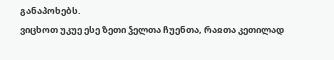განაპოხებს.
ვიცხოთ უკუე ესე ზეთი ჴელთა ჩუენთა, რაჲთა კეთილად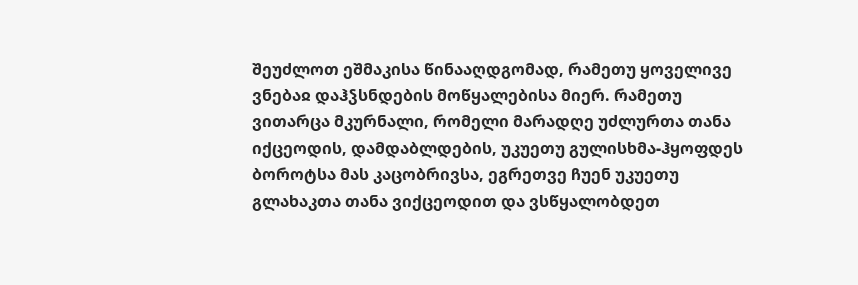შეუძლოთ ეშმაკისა წინააღდგომად, რამეთუ ყოველივე ვნებაჲ დაჰჴსნდების მოწყალებისა მიერ. რამეთუ ვითარცა მკურნალი, რომელი მარადღე უძლურთა თანა იქცეოდის, დამდაბლდების, უკუეთუ გულისხმა-ჰყოფდეს ბოროტსა მას კაცობრივსა, ეგრეთვე ჩუენ უკუეთუ გლახაკთა თანა ვიქცეოდით და ვსწყალობდეთ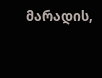მარადის,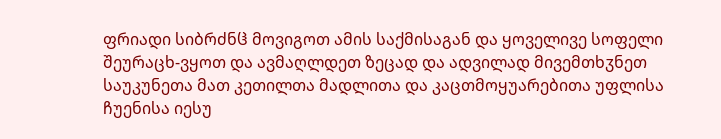ფრიადი სიბრძნჱ მოვიგოთ ამის საქმისაგან და ყოველივე სოფელი შეურაცხ-ვყოთ და ავმაღლდეთ ზეცად და ადვილად მივემთხჳნეთ საუკუნეთა მათ კეთილთა მადლითა და კაცთმოყუარებითა უფლისა ჩუენისა იესუ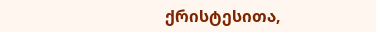ქრისტესითა,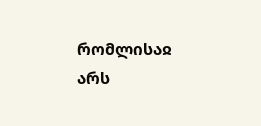რომლისაჲ არს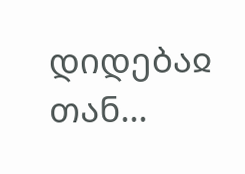დიდებაჲ თან...